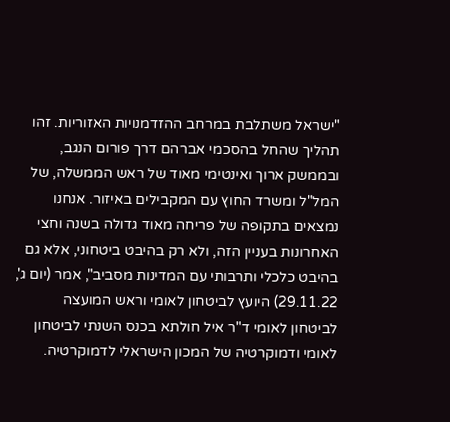"ישראל משתלבת במרחב ההזדמנויות האזוריות. זהו תהליך שהחל בהסכמי אברהם דרך פורום הנגב, ובממשק ארוך ואינטימי מאוד של ראש הממשלה, של המל"ל ומשרד החוץ עם המקבילים באיזור. אנחנו נמצאים בתקופה של פריחה מאוד גדולה בשנה וחצי האחרונות בעניין הזה, ולא רק בהיבט ביטחוני, אלא גם בהיבט כלכלי ותרבותי עם המדינות מסביב", אמר (יום ג', 29.11.22) היועץ לביטחון לאומי וראש המועצה לביטחון לאומי ד"ר איל חולתא בכנס השנתי לביטחון לאומי ודמוקרטיה של המכון הישראלי לדמוקרטיה.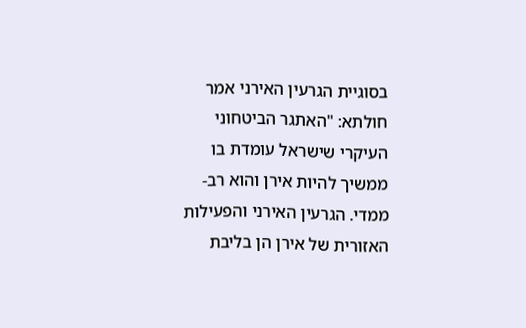בסוגיית הגרעין האירני אמר חולתא: "האתגר הביטחוני העיקרי שישראל עומדת בו ממשיך להיות אירן והוא רב-ממדי. הגרעין האירני והפעילות האזורית של אירן הן בליבת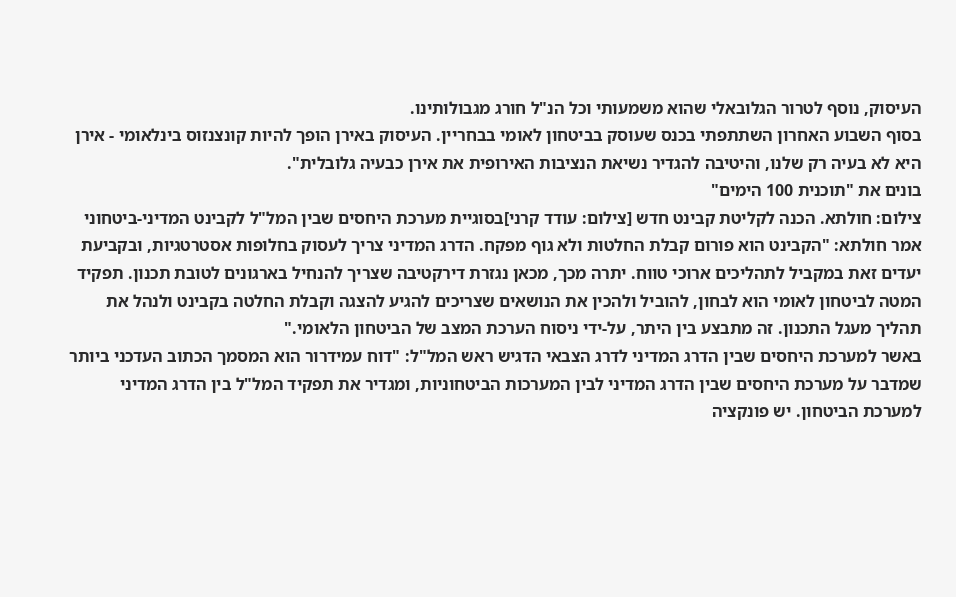העיסוק, נוסף לטרור הגלובאלי שהוא משמעותי וכל הנ"ל חורג מגבולותינו.
בסוף השבוע האחרון השתתפתי בכנס שעוסק בביטחון לאומי בבחריין. העיסוק באירן הופך להיות קונצנזוס בינלאומי - אירן היא לא בעיה רק שלנו, והיטיבה להגדיר נשיאת הנציבות האירופית את אירן כבעיה גלובלית".
בונים את "תוכנית 100 הימים"
צילום: חולתא. הכנה לקליטת קבינט חדש [צילום: עודד קרני]בסוגיית מערכת היחסים שבין המל"ל לקבינט המדיני-ביטחוני אמר חולתא: "הקבינט הוא פורום קבלת החלטות ולא גוף מפקח. הדרג המדיני צריך לעסוק בחלופות אסטרטגיות, ובקביעת יעדים זאת במקביל לתהליכים ארוכי טווח. יתרה מכך, מכאן נגזרת דירקטיבה שצריך להנחיל בארגונים לטובת תכנון. תפקיד המטה לביטחון לאומי הוא לבחון, להוביל ולהכין את הנושאים שצריכים להגיע להצגה וקבלת החלטה בקבינט ולנהל את תהליך מעגל התכנון. זה מתבצע בין היתר, על-ידי ניסוח הערכת המצב של הביטחון הלאומי."
באשר למערכת היחסים שבין הדרג המדיני לדרג הצבאי הדגיש ראש המל"ל: "דוח עמידרור הוא המסמך הכתוב העדכני ביותר שמדבר על מערכת היחסים שבין הדרג המדיני לבין המערכות הביטחוניות, ומגדיר את תפקיד המל"ל בין הדרג המדיני למערכת הביטחון. יש פונקציה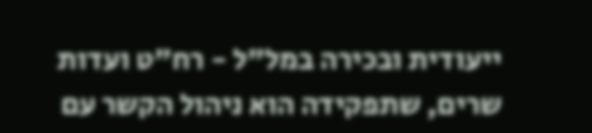ייעודית ובכירה במל"ל - רח"ט ועדות שרים, שתפקידה הוא ניהול הקשר עם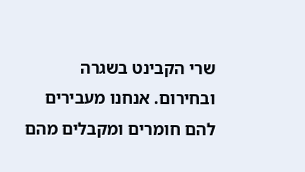שרי הקבינט בשגרה ובחירום. אנחנו מעבירים להם חומרים ומקבלים מהם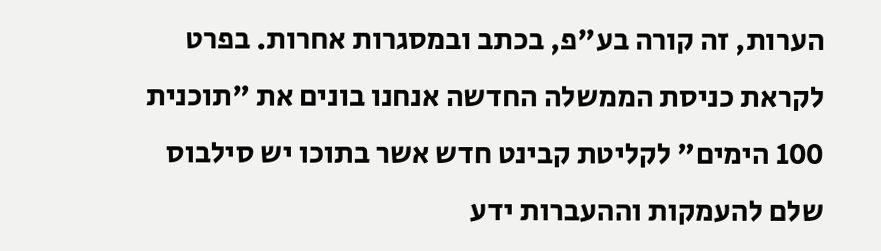הערות, זה קורה בע"פ, בכתב ובמסגרות אחרות. בפרט לקראת כניסת הממשלה החדשה אנחנו בונים את "תוכנית 100 הימים" לקליטת קבינט חדש אשר בתוכו יש סילבוס שלם להעמקות וההעברות ידע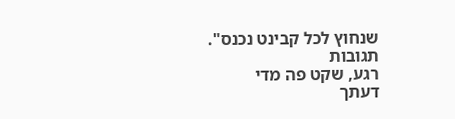שנחוץ לכל קבינט נכנס".
תגובות
רגע, שקט פה מדי
דעתך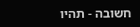חשובה - תהיו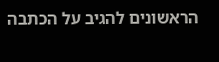הראשונים להגיב על הכתבה